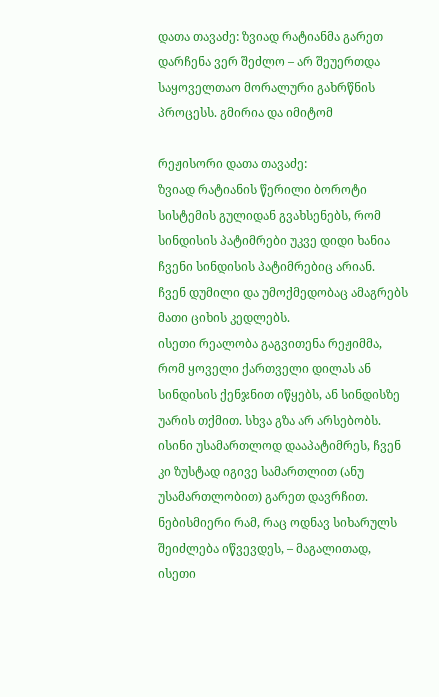დათა თავაძე: ზვიად რატიანმა გარეთ დარჩენა ვერ შეძლო – არ შეუერთდა საყოველთაო მორალური გახრწნის პროცესს. გმირია და იმიტომ

რეჟისორი დათა თავაძე:
ზვიად რატიანის წერილი ბოროტი სისტემის გულიდან გვახსენებს, რომ
სინდისის პატიმრები უკვე დიდი ხანია
ჩვენი სინდისის პატიმრებიც არიან.
ჩვენ დუმილი და უმოქმედობაც ამაგრებს მათი ციხის კედლებს.
ისეთი რეალობა გაგვითენა რეჟიმმა, რომ ყოველი ქართველი დილას ან სინდისის ქენჯნით იწყებს, ან სინდისზე უარის თქმით. სხვა გზა არ არსებობს.
ისინი უსამართლოდ დააპატიმრეს, ჩვენ კი ზუსტად იგივე სამართლით (ანუ უსამართლობით) გარეთ დავრჩით.
ნებისმიერი რამ, რაც ოდნავ სიხარულს შეიძლება იწვევდეს, – მაგალითად, ისეთი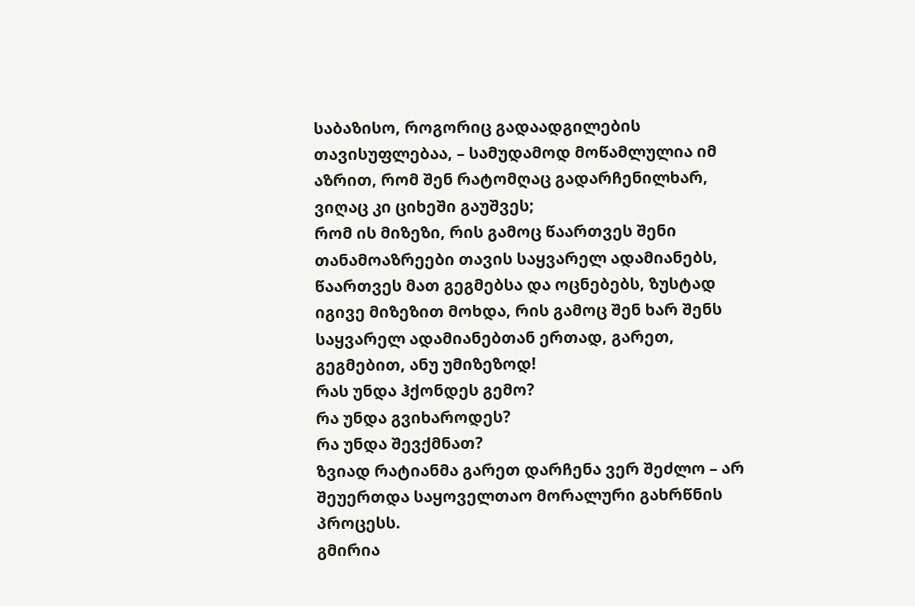საბაზისო, როგორიც გადაადგილების თავისუფლებაა, – სამუდამოდ მოწამლულია იმ აზრით, რომ შენ რატომღაც გადარჩენილხარ, ვიღაც კი ციხეში გაუშვეს;
რომ ის მიზეზი, რის გამოც წაართვეს შენი თანამოაზრეები თავის საყვარელ ადამიანებს, წაართვეს მათ გეგმებსა და ოცნებებს, ზუსტად იგივე მიზეზით მოხდა, რის გამოც შენ ხარ შენს საყვარელ ადამიანებთან ერთად, გარეთ, გეგმებით, ანუ უმიზეზოდ!
რას უნდა ჰქონდეს გემო?
რა უნდა გვიხაროდეს?
რა უნდა შევქმნათ?
ზვიად რატიანმა გარეთ დარჩენა ვერ შეძლო – არ შეუერთდა საყოველთაო მორალური გახრწნის პროცესს.
გმირია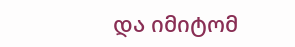და იმიტომ